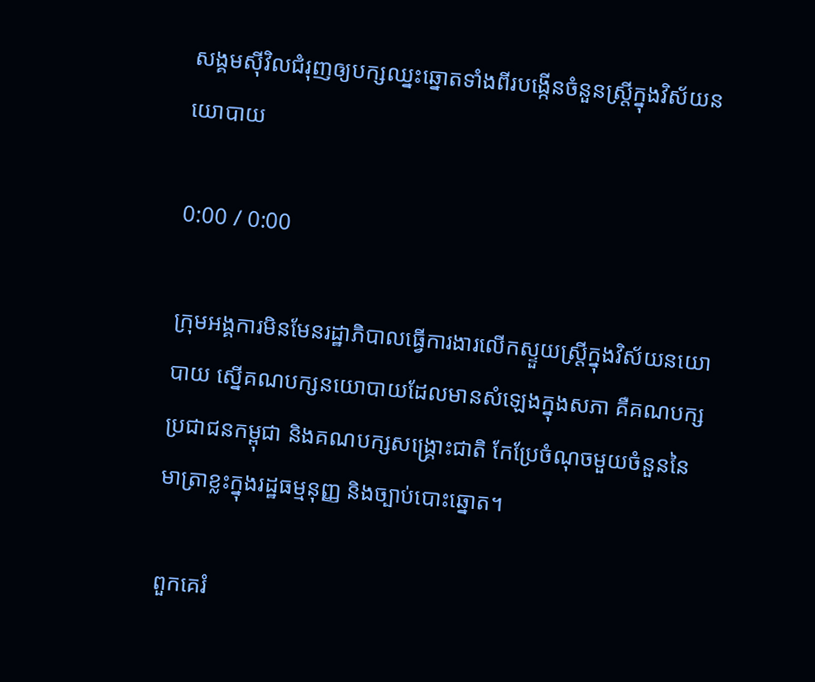សង្គមស៊ីវិលជំរុញឲ្យបក្សឈ្នះឆ្នោតទាំងពីរបង្កើនចំនួនស្ត្រីក្នុងវិស័យនយោបាយ

0:00 / 0:00

ក្រុមអង្គការមិនមែនរដ្ឋាភិបាលធ្វើការងារលើកស្ទួយស្ត្រីក្នុងវិស័យនយោបាយ ស្នើគណបក្សនយោបាយដែលមានសំឡេងក្នុងសភា គឺគណបក្សប្រជាជនកម្ពុជា និងគណបក្សសង្គ្រោះជាតិ កែប្រែចំណុចមួយចំនួននៃមាត្រាខ្លះក្នុងរដ្ឋធម្មនុញ្ញ និងច្បាប់បោះឆ្នោត។

ពួកគេរំ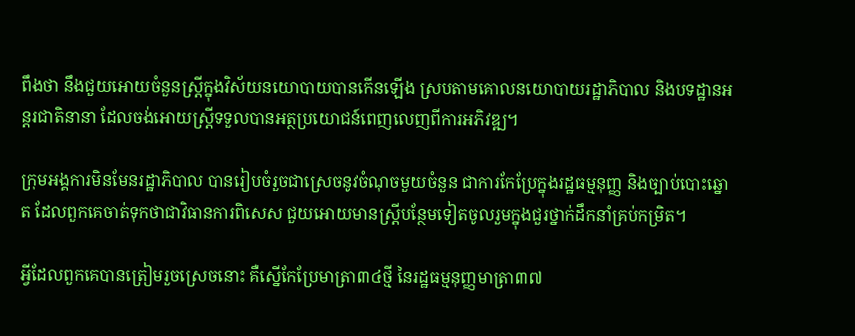ពឹងថា នឹងជួយអោយចំនួនស្ត្រីក្នុងវិស័យនយោបាយបានកើនឡើង ស្របតាមគោលនយោបាយរដ្ឋាភិបាល និងបទដ្ឋានអន្តរជាតិនានា ដែលចង់អោយស្ត្រីទទួលបានអត្ថប្រយោជន៍ពេញលេញពីការអភិវឌ្ឍ។

ក្រុមអង្គការមិនមែនរដ្ឋាភិបាល បានរៀបចំរួចជាស្រេចនូវចំណុចមួយចំនួន ជាការកែប្រែក្នុងរដ្ឋធម្មនុញ្ញ និងច្បាប់បោះឆ្នោត ដែលពួកគេចាត់ទុកថាជាវិធានការពិសេស ជួយអោយមានស្ត្រីបន្ថែមទៀតចូលរួមក្នុងជួរថ្នាក់ដឹកនាំគ្រប់កម្រិត។

អ្វីដែលពួកគេបានត្រៀមរួចស្រេចនោះ គឺស្នើកែប្រែមាត្រា៣៤ថ្មី នៃរដ្ឋធម្មនុញ្ញមាត្រា៣៧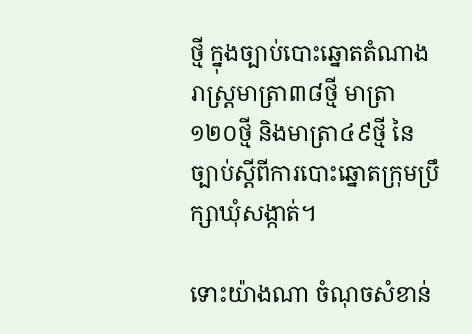ថ្មី ក្នុងច្បាប់បោះឆ្នោតតំណាងរាស្ត្រមាត្រា៣៨ថ្មី មាត្រា១២០ថ្មី និងមាត្រា៤៩ថ្មី នៃច្បាប់ស្ដីពីការបោះឆ្នោតក្រុមប្រឹក្សាឃុំសង្កាត់។

ទោះយ៉ាងណា ចំណុចសំខាន់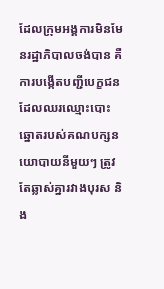ដែលក្រុមអង្គការមិនមែនរដ្ឋាភិបាលចង់បាន គឺការបង្កើតបញ្ជីបេក្ខជនដែលឈរឈ្មោះបោះឆ្នោតរបស់គណបក្សនយោបាយនីមួយៗ ត្រូវតែឆ្លាស់គ្នារវាងបុរស និង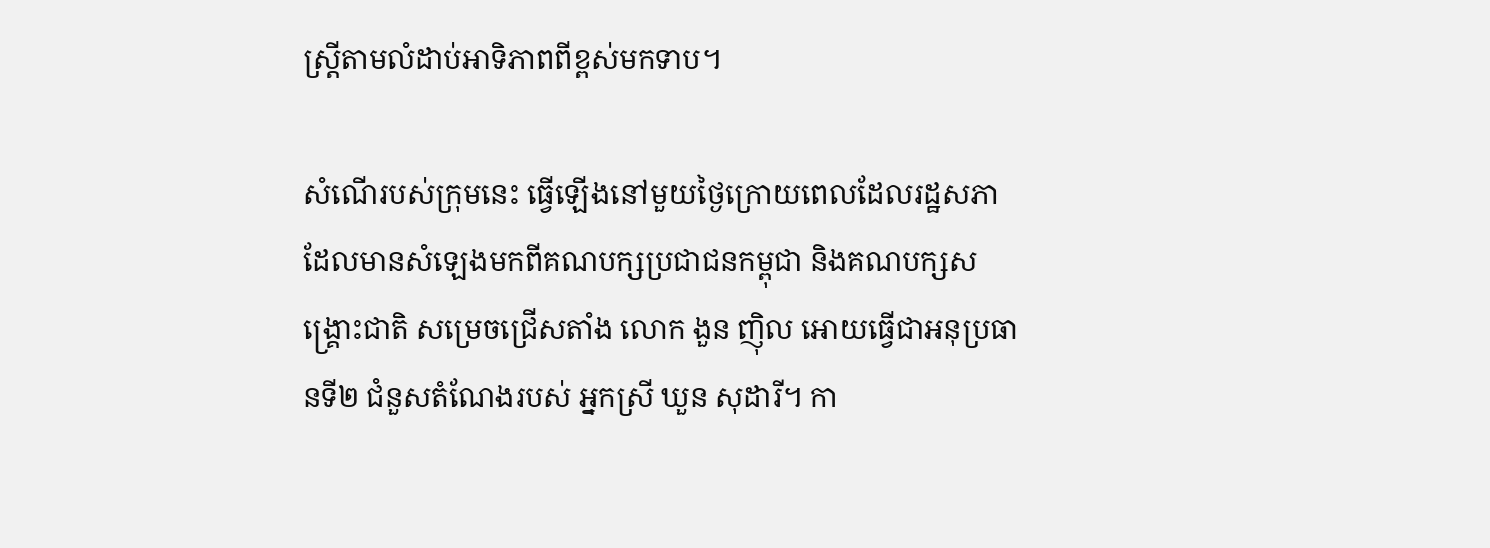ស្ត្រីតាមលំដាប់អាទិភាពពីខ្ពស់មកទាប។

សំណើរបស់ក្រុមនេះ ធ្វើឡើងនៅមួយថ្ងៃក្រោយពេលដែលរដ្ឋសភា ដែលមានសំឡេងមកពីគណបក្សប្រជាជនកម្ពុជា និងគណបក្សសង្គ្រោះជាតិ សម្រេចជ្រើសតាំង លោក ងួន ញ៉ិល អោយធ្វើជាអនុប្រធានទី២ ជំនួសតំណែងរបស់ អ្នកស្រី ឃួន សុដារី។ កា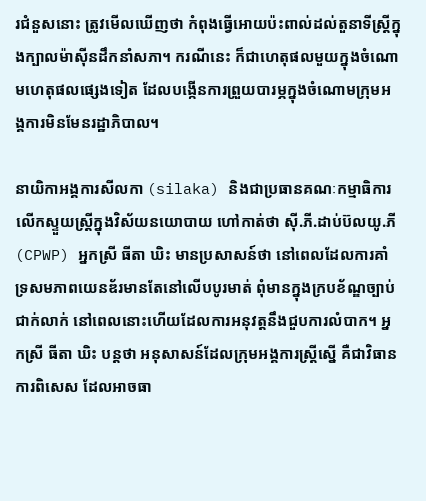រជំនួសនោះ ត្រូវមើលឃើញថា កំពុងធ្វើអោយប៉ះពាល់ដល់តួនាទីស្ត្រីក្នុងក្បាលម៉ាស៊ីនដឹកនាំសភា។ ករណីនេះ ក៏ជាហេតុផលមួយក្នុងចំណោមហេតុផលផ្សេងទៀត ដែលបង្កើនការព្រួយបារម្ភក្នុងចំណោមក្រុមអង្គការមិនមែនរដ្ឋាភិបាល។

នាយិកាអង្គការសីលកា (silaka) និងជាប្រធានគណៈកម្មាធិការលើកស្ទួយស្ត្រីក្នុងវិស័យនយោបាយ ហៅកាត់ថា ស៊ី.ភី.ដាប់ប៊លយូ.ភី (CPWP) អ្នកស្រី ធីតា ឃិះ មានប្រសាសន៍ថា នៅពេលដែលការគាំទ្រសមភាពយេនឌ័រមានតែនៅលើបបូរមាត់ ពុំមានក្នុងក្របខ័ណ្ឌច្បាប់ជាក់លាក់ នៅពេលនោះហើយដែលការអនុវត្តនឹងជួបការលំបាក។ អ្នកស្រី ធីតា ឃិះ បន្តថា អនុសាសន៍ដែលក្រុមអង្គការស្ត្រីស្នើ គឺជាវិធានការពិសេស ដែលអាចធា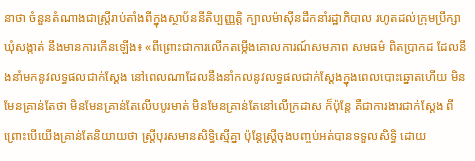នាថា ចំនួនតំណាងជាស្ត្រីរាប់តាំងពីក្នុងស្ថាប័ននីតិប្បញ្ញត្តិ ក្បាលម៉ាស៊ីនដឹកនាំរដ្ឋាភិបាល រហូតដល់ក្រុមប្រឹក្សាឃុំសង្កាត់ នឹងមានការកើនឡើង៖ «ពីព្រោះជាការលើកតម្កើងគោលការណ៍សមភាព សមធម៌ ពិតប្រាកដ ដែលនឹងនាំមកនូវលទ្ធផលជាក់ស្ដែង នៅពេលណាដែលនឹងនាំកលនូវលទ្ធផលជាក់ស្ដែងក្នុងពេលបោះឆ្នោតហើយ មិនមែនគ្រាន់តែថា មិនមែនគ្រាន់តែលើបបូរមាត់ មិនមែនគ្រាន់តែនៅលើក្រដាស ក៏ប៉ុន្តែ គឺជាការងារជាក់ស្ដែង ពីព្រោះបើយើងគ្រាន់តែនិយាយថា ស្ត្រីបុរសមានសិទ្ធិស្មើគ្នា ប៉ុន្តែស្ត្រីចុងបញ្ចប់អត់បានទទួលសិទ្ធិ ដោយ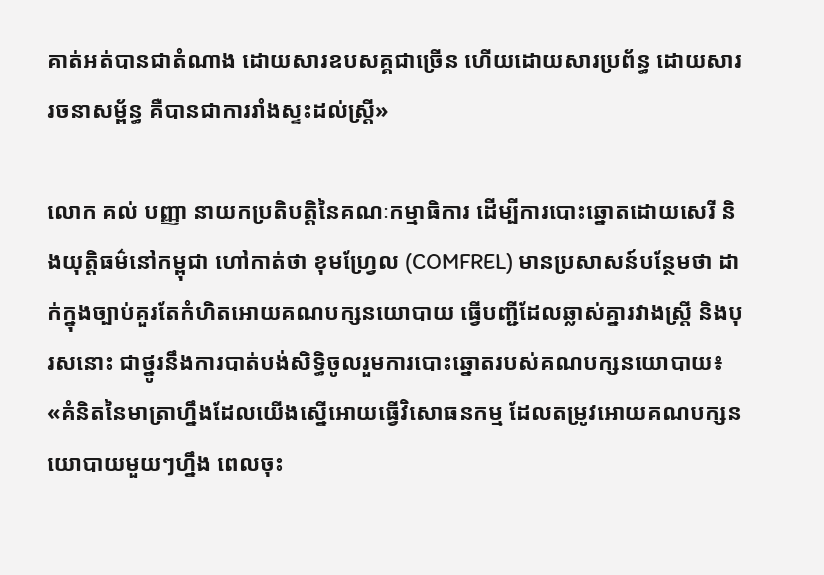គាត់អត់បានជាតំណាង ដោយសារឧបសគ្គជាច្រើន ហើយដោយសារប្រព័ន្ធ ដោយសាររចនាសម្ព័ន្ធ គឺបានជាការរាំងស្ទះដល់ស្ត្រី»

លោក គល់ បញ្ញា នាយកប្រតិបត្តិនៃគណៈកម្មាធិការ ដើម្បីការបោះឆ្នោតដោយសេរី និងយុត្តិធម៌នៅកម្ពុជា ហៅកាត់ថា ខុមហ្រ្វែល (COMFREL) មានប្រសាសន៍បន្ថែមថា ដាក់ក្នុងច្បាប់គួរតែកំហិតអោយគណបក្សនយោបាយ ធ្វើបញ្ជីដែលឆ្លាស់គ្នារវាងស្ត្រី និងបុរសនោះ ជាថ្នូរនឹងការបាត់បង់សិទ្ធិចូលរួមការបោះឆ្នោតរបស់គណបក្សនយោបាយ៖ «គំនិតនៃមាត្រាហ្នឹងដែលយើងស្នើអោយធ្វើវិសោធនកម្ម ដែលតម្រូវអោយគណបក្សនយោបាយមួយៗហ្នឹង ពេលចុះ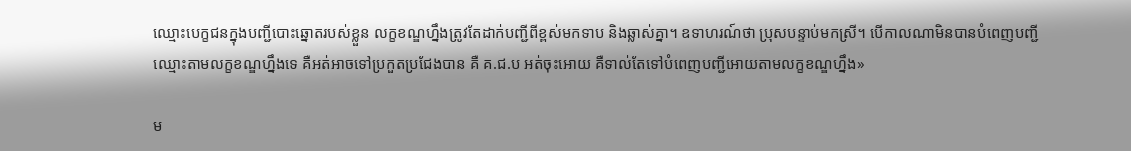ឈ្មោះបេក្ខជនក្នុងបញ្ជីបោះឆ្នោតរបស់ខ្លួន លក្ខខណ្ឌហ្នឹងត្រូវតែដាក់បញ្ជីពីខ្ពស់មកទាប និងឆ្លាស់គ្នា។ ឧទាហរណ៍ថា ប្រុសបន្ទាប់មកស្រី។ បើកាលណាមិនបានបំពេញបញ្ជីឈ្មោះតាមលក្ខខណ្ឌហ្នឹងទេ គឺអត់អាចទៅប្រកួតប្រជែងបាន គឺ គ.ជ.ប អត់ចុះអោយ គឺទាល់តែទៅបំពេញបញ្ជីអោយតាមលក្ខខណ្ឌហ្នឹង»

ម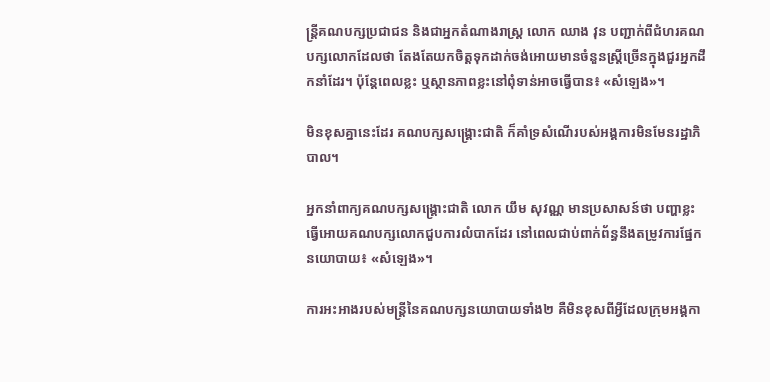ន្ត្រីគណបក្សប្រជាជន និងជាអ្នកតំណាងរាស្ត្រ លោក ឈាង វុន បញ្ជាក់ពីជំហរគណបក្សលោកដែលថា តែងតែយកចិត្តទុកដាក់ចង់អោយមានចំនួនស្ត្រីច្រើនក្នុងជួរអ្នកដឹកនាំដែរ។ ប៉ុន្តែពេលខ្លះ ឬស្ថានភាពខ្លះនៅពុំទាន់អាចធ្វើបាន៖ «សំឡេង»។

មិនខុសគ្នានេះដែរ គណបក្សសង្គ្រោះជាតិ ក៏គាំទ្រសំណើរបស់អង្គការមិនមែនរដ្ឋាភិបាល។

អ្នកនាំពាក្យគណបក្សសង្គ្រោះជាតិ លោក យឹម សុវណ្ណ មានប្រសាសន៍ថា បញ្ហាខ្លះធ្វើអោយគណបក្សលោកជួបការលំបាកដែរ នៅពេលជាប់ពាក់ព័ន្ធនឹងតម្រូវការផ្នែកនយោបាយ៖ «សំឡេង»។

ការអះអាងរបស់មន្ត្រីនៃគណបក្សនយោបាយទាំង២ គឺមិនខុសពីអ្វីដែលក្រុមអង្គកា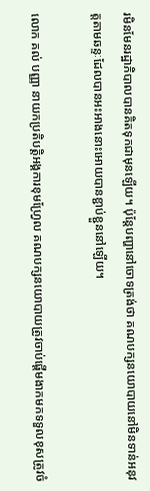រមិនមែនរដ្ឋាភិបាលបានគិតទុកជាមុនឡើយ។ ប៉ុន្តែបញ្ហានៅចោទត្រង់ថា គណបក្សនយោបាយនៅមិនទាន់អនុវត្តតាមឆន្ទៈដែលបានអះអាងនោះអោយបានខ្ជាប់ខ្ជួននៅឡើយ។

លោក គល់ បញ្ញា នាយកប្រតិបត្តិអង្គការខុមហ្រ្វែល គណបក្សនយោបាយត្រូវចាប់ផ្ដើមងាកមកទទួលខុសត្រូវចំ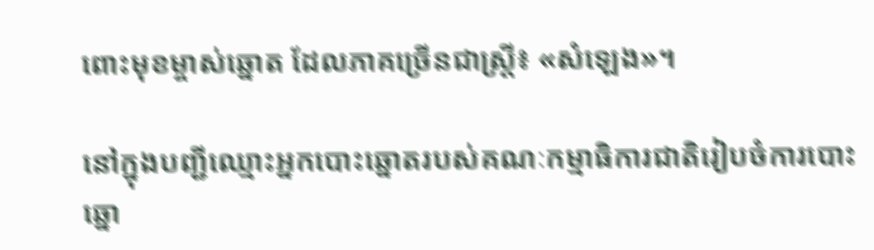ពោះមុខម្ចាស់ឆ្នោត ដែលភាគច្រើនជាស្ត្រី៖ «សំឡេង»។

នៅក្នុងបញ្ជីឈ្មោះអ្នកបោះឆ្នោតរបស់គណៈកម្មាធិការជាតិរៀបចំការបោះឆ្នោ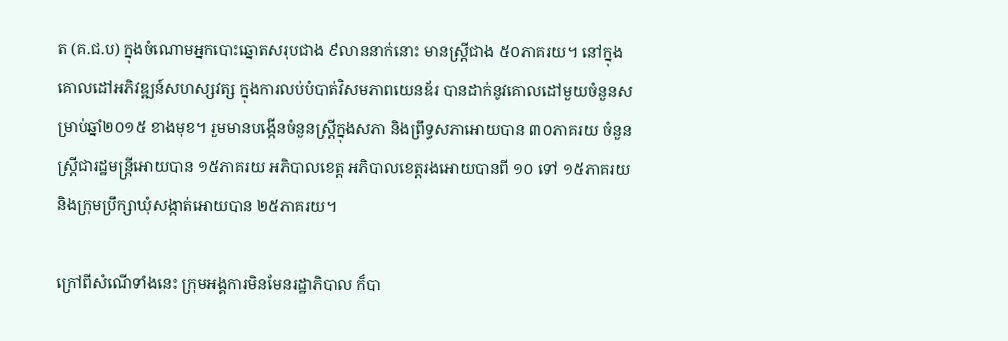ត (គ.ជ.ប) ក្នុងចំណោមអ្នកបោះឆ្នោតសរុបជាង ៩លាននាក់នោះ មានស្ត្រីជាង ៥០ភាគរយ។ នៅក្នុងគោលដៅអភិវឌ្ឍន៍សហស្សវត្ស ក្នុងការលប់បំបាត់វិសមភាពយេនឌ័រ បានដាក់នូវគោលដៅមួយចំនួនសម្រាប់ឆ្នាំ២០១៥ ខាងមុខ។ រួមមានបង្កើនចំនួនស្ត្រីក្នុងសភា និងព្រឹទ្ធសភាអោយបាន ៣០ភាគរយ ចំនួនស្ត្រីជារដ្ឋមន្ត្រីអោយបាន ១៥ភាគរយ អភិបាលខេត្ត អភិបាលខេត្តរងអោយបានពី ១០ ទៅ ១៥ភាគរយ និងក្រុមប្រឹក្សាឃុំសង្កាត់អោយបាន ២៥ភាគរយ។

ក្រៅពីសំណើទាំងនេះ ក្រុមអង្គការមិនមែនរដ្ឋាភិបាល ក៏បា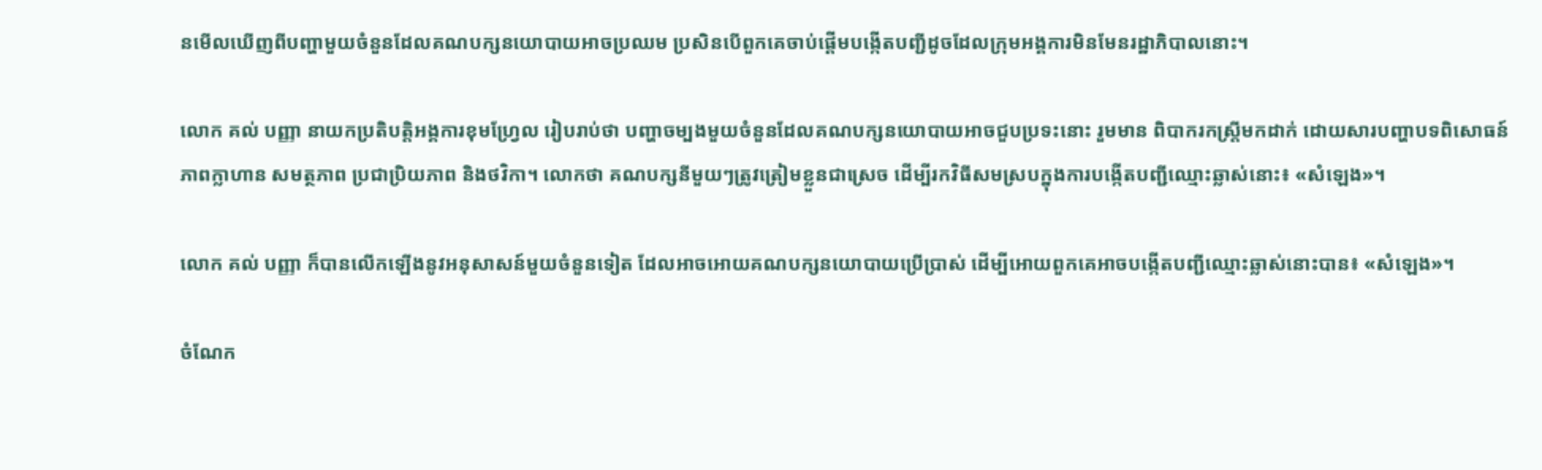នមើលឃើញពីបញ្ហាមួយចំនួនដែលគណបក្សនយោបាយអាចប្រឈម ប្រសិនបើពួកគេចាប់ផ្ដើមបង្កើតបញ្ជីដូចដែលក្រុមអង្គការមិនមែនរដ្ឋាភិបាលនោះ។

លោក គល់ បញ្ញា នាយកប្រតិបត្តិអង្គការខុមហ្រ្វែល រៀបរាប់ថា បញ្ហាចម្បងមួយចំនួនដែលគណបក្សនយោបាយអាចជួបប្រទះនោះ រួមមាន ពិបាករកស្ត្រីមកដាក់ ដោយសារបញ្ហាបទពិសោធន៍ ភាពក្លាហាន សមត្ថភាព ប្រជាប្រិយភាព និងថវិកា។ លោកថា គណបក្សនីមួយៗត្រូវត្រៀមខ្លួនជាស្រេច ដើម្បីរកវិធីសមស្របក្នុងការបង្កើតបញ្ជីឈ្មោះឆ្លាស់នោះ៖ «សំឡេង»។

លោក គល់ បញ្ញា ក៏បានលើកឡើងនូវអនុសាសន៍មួយចំនួនទៀត ដែលអាចអោយគណបក្សនយោបាយប្រើប្រាស់ ដើម្បីអោយពួកគេអាចបង្កើតបញ្ជីឈ្មោះឆ្លាស់នោះបាន៖ «សំឡេង»។

ចំណែក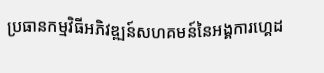ប្រធានកម្មវិធីអភិវឌ្ឍន៍សហគមន៍នៃអង្គការហ្គេដ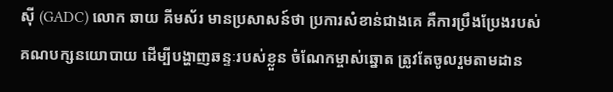ស៊ី (GADC) លោក ឆាយ គីមស័រ មានប្រសាសន៍ថា ប្រការសំខាន់ជាងគេ គឺការប្រឹងប្រែងរបស់គណបក្សនយោបាយ ដើម្បីបង្ហាញឆន្ទៈរបស់ខ្លួន ចំណែកម្ចាស់ឆ្នោត ត្រូវតែចូលរួមតាមដាន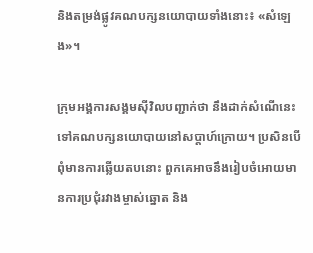និងតម្រង់ផ្លូវគណបក្សនយោបាយទាំងនោះ៖ «សំឡេង»។

ក្រុមអង្គការសង្គមស៊ីវិលបញ្ជាក់ថា នឹងដាក់សំណើនេះទៅគណបក្សនយោបាយនៅសប្ដាហ៍ក្រោយ។ ប្រសិនបើពុំមានការឆ្លើយតបនោះ ពួកគេអាចនឹងរៀបចំអោយមានការប្រជុំរវាងម្ចាស់ឆ្នោត និង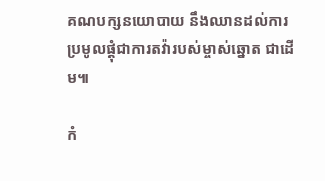គណបក្សនយោបាយ នឹងឈានដល់ការប្រមូលផ្ដុំជាការតវ៉ារបស់ម្ចាស់ឆ្នោត ជាដើម៕

កំ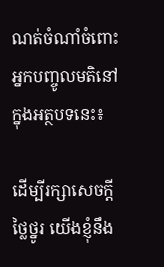ណត់ចំណាំចំពោះអ្នកបញ្ចូលមតិនៅក្នុងអត្ថបទនេះ៖

ដើម្បីរក្សាសេចក្ដីថ្លៃថ្នូរ យើងខ្ញុំនឹង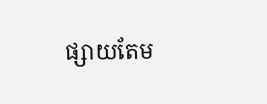ផ្សាយតែម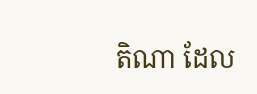តិណា ដែល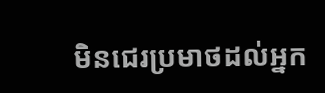មិនជេរប្រមាថដល់អ្នក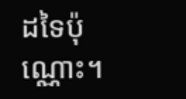ដទៃប៉ុណ្ណោះ។